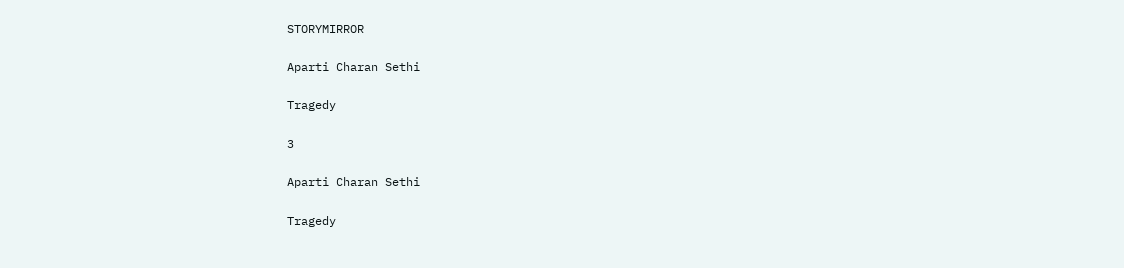STORYMIRROR

Aparti Charan Sethi

Tragedy

3

Aparti Charan Sethi

Tragedy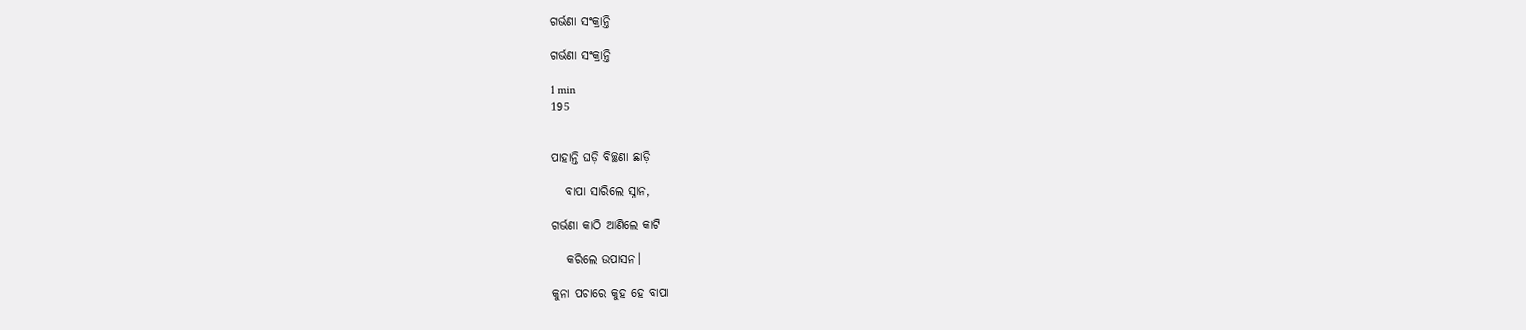ଗର୍ଭଣା ସଂକ୍ରାନ୍ତି

ଗର୍ଭଣା ସଂକ୍ରାନ୍ତି

1 min
195


ପାହାନ୍ତି ଘଡ଼ି ବିଚ୍ଛଣା ଛାଡ଼ି

   ବାପା ସାରିଲେ ସ୍ନାନ,

ଗର୍ଭଣା କାଠି ଆଣିଲେ କାଟି

   କରିଲେ ଉପାସନ।

କୁନା ପଚାରେ କୁହ ହେ ବାପା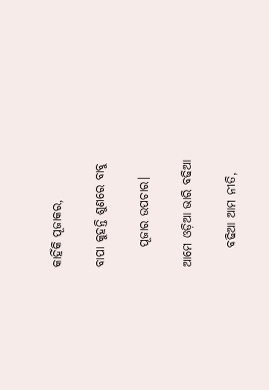କାହିଁକି ପୂଜାକର,

ବାପା କୁହନ୍ତି ଶୁଣରେ ବାବୁ

    ପୂଜାର ଉପଚାର।

ଆମେ ଓଡ଼ିଆ ଭାରି ବଢିଆ

    ବଢିଆ ଆମ ନୀତି,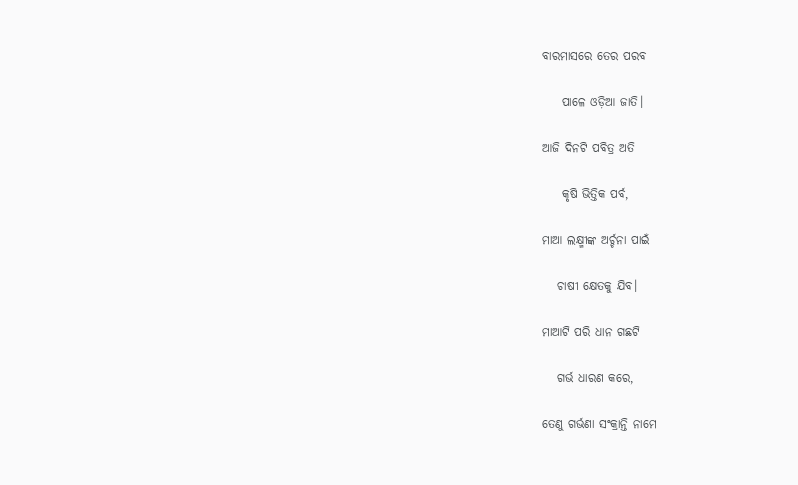ବାରମାସରେ ତେର ପରବ

    ପାଳେ ଓଡ଼ିଆ ଜାତି।

ଆଜି ଦିନଟି ପବିତ୍ର ଅତି

    କୃଷି ଭିତ୍ତିକ ପର୍ବ,

ମାଆ ଲକ୍ଷ୍ମୀଙ୍କ ଅର୍ଚ୍ଚନା ପାଇଁ

   ଚାଷୀ କ୍ଷେତକୁ ଯିବ।

ମାଆଟି‌ ପରି ଧାନ ଗଛଟି

   ଗର୍ଭ ଧାରଣ କରେ,

ତେଣୁ ଗର୍ଭଣା ସଂକ୍ରାନ୍ତି ନାମେ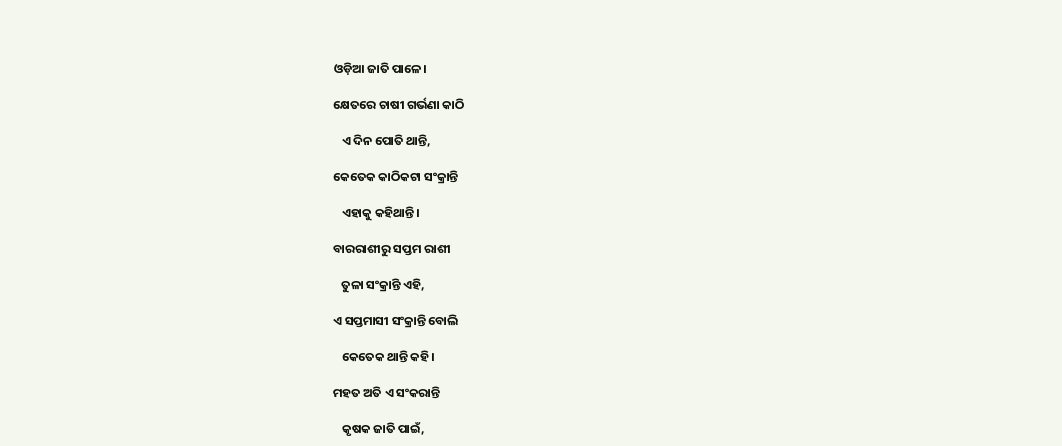ଓଡ଼ିଆ ଜାତି ପାଳେ।

କ୍ଷେତରେ‌ ଚାଷୀ ଗର୍ଭଣା କାଠି

   ଏ ଦିନ ପୋତି ଥାନ୍ତି,

କେତେକ କାଠିକଟା ସଂକ୍ରାନ୍ତି

   ଏହାକୁ କହିଥାନ୍ତି।

ବାରରାଶୀରୁ‌ ସପ୍ତମ ରାଶୀ

   ତୁଳା ସଂକ୍ରାନ୍ତି ଏହି,

ଏ ସପ୍ତମାସୀ ସଂକ୍ରାନ୍ତି ବୋଲି

   କେତେକ ଥାନ୍ତି କହି‌।

ମହତ ଅତି ଏ ସଂକରାନ୍ତି‌

   କୃଷକ ଜାତି ପାଇଁ,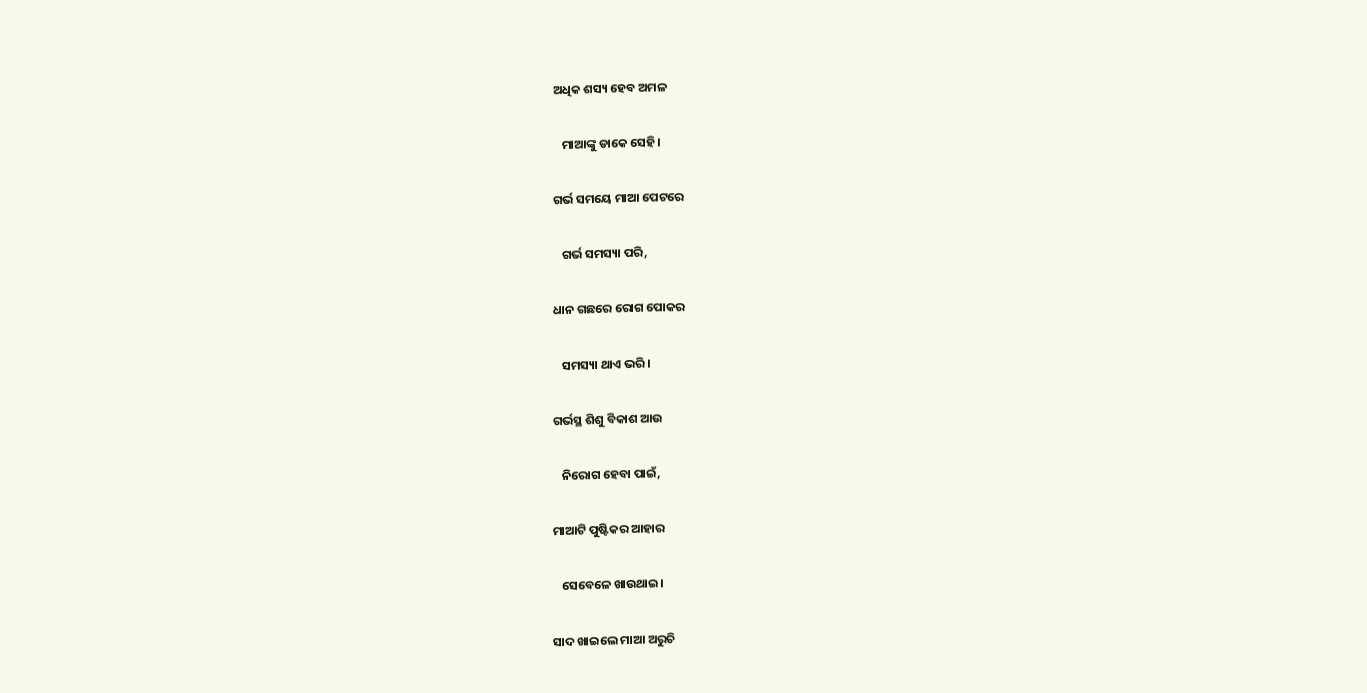ଅଧିକ ଶସ୍ୟ ହେବ ଅମଳ

   ମାଆଙ୍କୁ ଡାକେ ସେହି।

ଗର୍ଭ ସମୟେ ମାଆ ପେଟରେ

   ଗର୍ଭ ସମସ୍ୟା ପରି,

ଧାନ ଗଛରେ ରୋଗ ପୋକର‌

   ସମସ୍ୟା ଥାଏ ଭରି‌।

ଗର୍ଭସ୍ଥ ଶିଶୁ ବିକାଶ ଆଉ

   ନିରୋଗ ହେବା ପାଇଁ,

ମାଆଟି ପୁଷ୍ଟିକର ଆହାର

   ସେବେଳେ ଖାଉଥାଇ‌।

ସାଦ ଖାଇଲେ ମାଆ ଅରୁଚି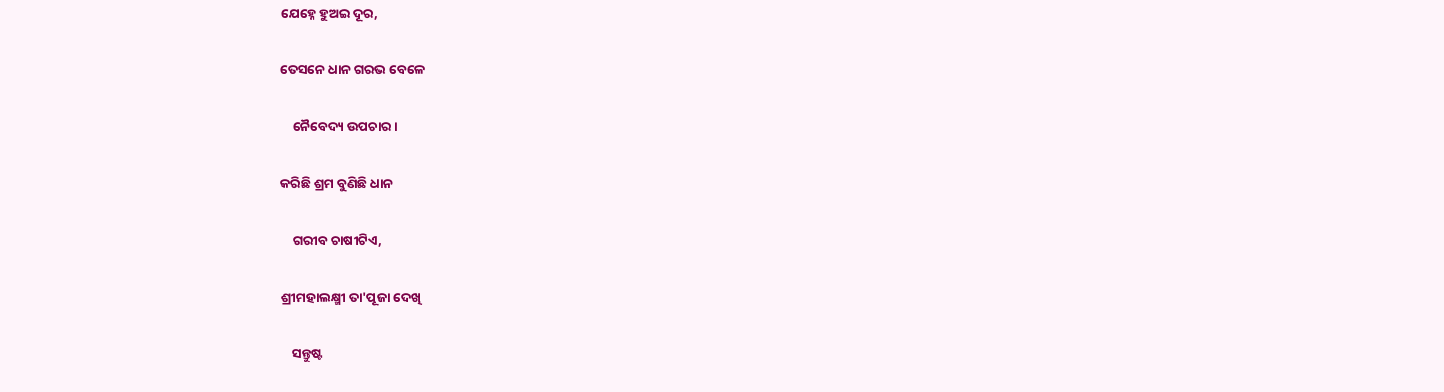ଯେହ୍ନେ ହୁଅଇ‌ ଦୂର,

ତେସନେ‌ ଧାନ ଗରଭ‌ ବେଳେ

    ନୈବେଦ୍ୟ ଉପଚାର।

କରିଛି ଶ୍ରମ ବୁଣିଛି‌ ଧାନ

    ଗରୀବ ଚାଷୀଟିଏ‌,

ଶ୍ରୀମହାଲକ୍ଷ୍ମୀ ତା'ପୂଜା ଦେଖି

    ସନ୍ତୁଷ୍ଟ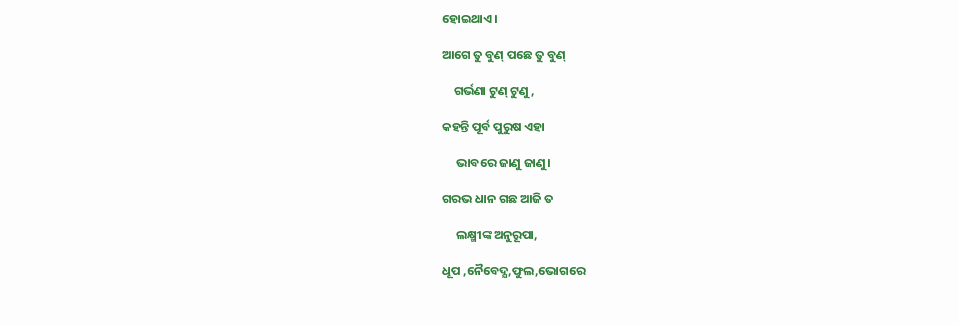ହୋଇଥାଏ।

ଆଗେ ତୁ ବୁଣ୍ ପଛେ ତୁ ବୁଣ୍

    ଗର୍ଭଣା ଟୁଣ୍ ଟୁଣୁ,

କହନ୍ତି ପୂର୍ବ ପୁରୁଷ ଏହା

     ଭାବରେ ଜାଣୁ ଜାଣୁ।

ଗରଭ ଧାନ ଗଛ ଆଜି ତ

     ଲକ୍ଷ୍ମୀଙ୍କ ଅନୁରୂପା,

ଧୂପ ,ନୈବେଦ୍ଯ,ଫୁଲ,ଭୋଗରେ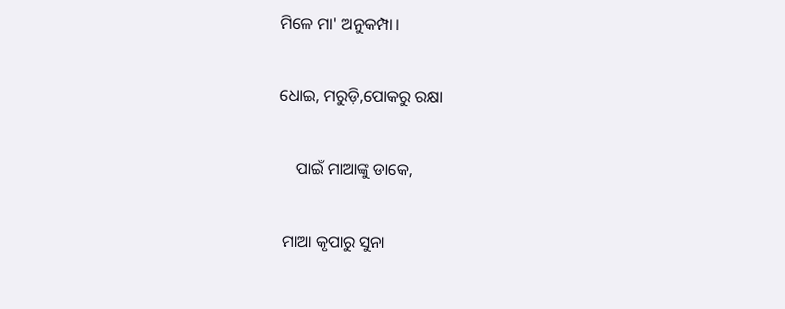ମିଳେ ମା' ଅନୁକମ୍ପା।

ଧୋଇ, ମରୁଡ଼ି,ପୋକରୁ ରକ୍ଷା

    ପାଇଁ ମାଆଙ୍କୁ ଡାକେ,

 ମାଆ କୃପାରୁ ସୁନା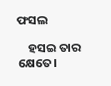ଫସଲ

    ହସ‌ଇ ତାର କ୍ଷେତେ।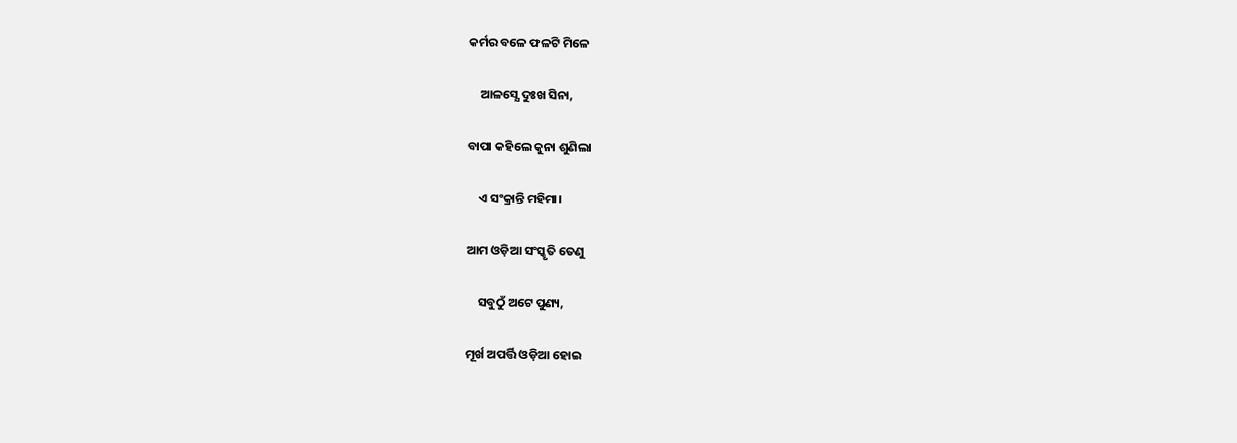କର୍ମର ବଳେ ଫଳଟି ମିଳେ

    ଆଳସ୍ଯେ ଦୁଃଖ ସିନା,

ବାପା କହିଲେ କୁନା ଶୁଣିଲା

    ଏ ସଂକ୍ରାନ୍ତି ମହିମା।

ଆମ ଓଡ଼ିଆ ସଂସ୍କୃତି ତେଣୁ

    ସବୁଠୁଁ ଅଟେ ପୁଣ୍ୟ,

ମୂର୍ଖ ଅପର୍ତ୍ତି ଓଡ଼ିଆ ହୋଇ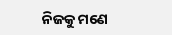ନିଜକୁ ମଣେ‌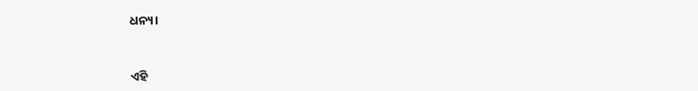ଧନ୍ୟ।



ଏହି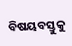ବିଷୟବସ୍ତୁକୁ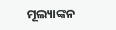ମୂଲ୍ୟାଙ୍କନ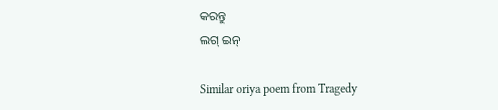କରନ୍ତୁ
ଲଗ୍ ଇନ୍

Similar oriya poem from Tragedy